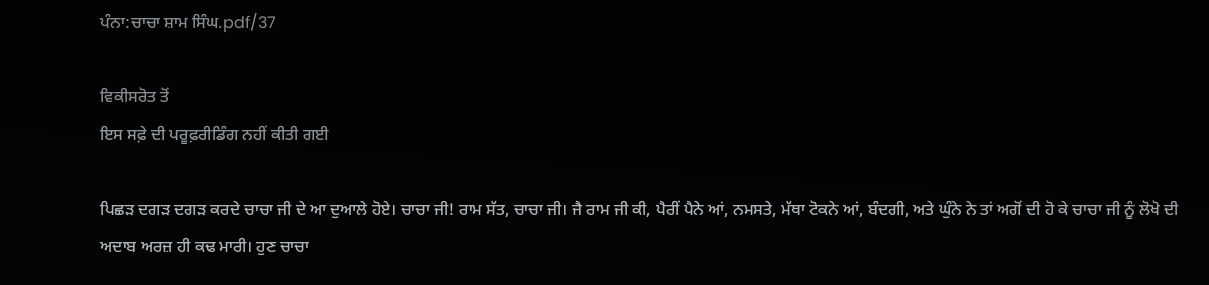ਪੰਨਾ:ਚਾਚਾ ਸ਼ਾਮ ਸਿੰਘ.pdf/37

ਵਿਕੀਸਰੋਤ ਤੋਂ
ਇਸ ਸਫ਼ੇ ਦੀ ਪਰੂਫ਼ਰੀਡਿੰਗ ਨਹੀਂ ਕੀਤੀ ਗਈ

ਪਿਛੜ ਦਗੜ ਦਗੜ ਕਰਦੇ ਚਾਚਾ ਜੀ ਦੇ ਆ ਦੁਆਲੇ ਹੋਏ। ਚਾਚਾ ਜੀ! ਰਾਮ ਸੱਤ, ਚਾਚਾ ਜੀ। ਜੈ ਰਾਮ ਜੀ ਕੀ, ਪੈਰੀਂ ਪੈਨੇ ਆਂ, ਨਮਸਤੇ, ਮੱਥਾ ਟੋਕਨੇ ਆਂ, ਬੰਦਗੀ, ਅਤੇ ਘੁੰਨੇ ਨੇ ਤਾਂ ਅਗੋਂ ਦੀ ਹੋ ਕੇ ਚਾਚਾ ਜੀ ਨੂੰ ਲੋਖੋ ਦੀ ਅਦਾਬ ਅਰਜ਼ ਹੀ ਕਢ ਮਾਰੀ। ਹੁਣ ਚਾਚਾ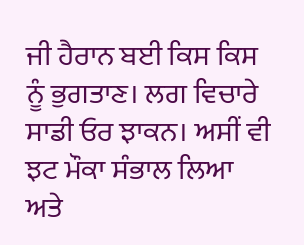ਜੀ ਹੈਰਾਨ ਬਈ ਕਿਸ ਕਿਸ ਨੂੰ ਭੁਗਤਾਣ। ਲਗ ਵਿਚਾਰੇ ਸਾਡੀ ਓਰ ਝਾਕਨ। ਅਸੀਂ ਵੀ ਝਟ ਮੌਕਾ ਸੰਭਾਲ ਲਿਆ ਅਤੇ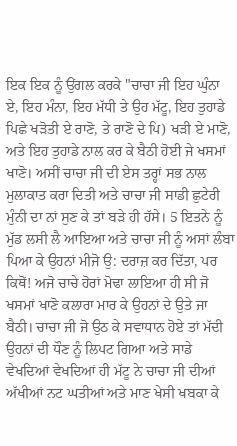ਇਕ ਇਕ ਨੂੰ ਉਂਗਲ ਕਰਕੇ "ਚਾਚਾ ਜੀ ਇਹ ਘੁੰਨਾ ਏ, ਇਹ ਮੰਨਾ, ਇਹ ਮੱਧੀ ਤੇ ਉਹ ਮੱਟੂ, ਇਹ ਤੁਹਾਡੇ ਪਿਛੇ ਖੜੋਤੀ ਏ ਰਾਣੋ, ਤੇ ਰਾਣੋ ਦੇ ਪਿ) ਖੜੀ ਏ ਮਾਣੋ, ਅਤੇ ਇਹ ਤੁਹਾਡੇ ਨਾਲ ਕਰ ਕੇ ਬੈਠੀ ਹੋਈ ਜੇ ਖਸਮਾਂ ਖਾਣੋ। ਅਸੀਂ ਚਾਚਾ ਜੀ ਦੀ ਏਸ ਤਰ੍ਹਾਂ ਸਭ ਨਾਲ ਮੁਲਾਕਾਤ ਕਰਾ ਦਿਤੀ ਅਤੇ ਚਾਚਾ ਜੀ ਸਾਡੀ ਛੁਟੇਰੀ ਮੁੰਨੀ ਦਾ ਨਾਂ ਸੁਣ ਕੇ ਤਾਂ ਬੜੇ ਹੀ ਹੱਸੇ। 5 ਇਤਨੇ ਨੂੰ ਮੁੱਡ ਲਸੀ ਲੈ ਆਇਆ ਅਤੇ ਚਾਚਾ ਜੀ ਨੂੰ ਅਸਾਂ ਲੰਬਾ ਪਿਆ ਕੇ ਉਹਨਾਂ ਮੀਜੋ ਉ: ਦਰਾਜ਼ ਕਰ ਦਿੱਤਾ, ਪਰ ਕਿਥੋਂ! ਅਜੋ ਚਾਚੇ ਹੋਰਾਂ ਮੋਢਾ ਲਾਇਆ ਹੀ ਸੀ ਜੋ ਖਸਮਾਂ ਖਾਣੋ ਕਲਾਰਾ ਮਾਰ ਕੇ ਉਹਨਾਂ ਦੇ ਉਤੇ ਜਾ ਬੈਠੀ। ਚਾਚਾ ਜੀ ਜੋ ਉਠ ਕੇ ਸਵਾਧਾਨ ਹੋਏ ਤਾਂ ਮੱਦੀ ਉਹਨਾਂ ਦੀ ਧੌਣ ਨੂੰ ਲਿਪਟ ਗਿਆ ਅਤੇ ਸਾਡੇ ਵੇਖਦਿਆਂ ਵੇਖਦਿਆਂ ਹੀ ਮੱਟੂ ਨੇ ਚਾਚਾ ਜੀ ਦੀਆਂ ਅੱਖੀਆਂ ਨਟ ਘਤੀਆਂ ਅਤੇ ਮਾਣ ਖੇਸੀ ਖਬਕਾ ਕੇ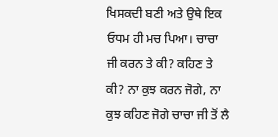ਖਿਸਕਦੀ ਬਣੀ ਅਤੇ ਉਥੇ ਇਕ ਓਧਮ ਹੀ ਮਚ ਪਿਆ। ਚਾਚਾ ਜੀ ਕਰਨ ਤੇ ਕੀ? ਕਹਿਣ ਤੇ ਕੀ? ਨਾ ਕੁਝ ਕਰਨ ਜੋਗੇ, ਨਾ ਕੁਝ ਕਹਿਣ ਜੋਗੇ ਚਾਚਾ ਜੀ ਤੋਂ ਲੈ